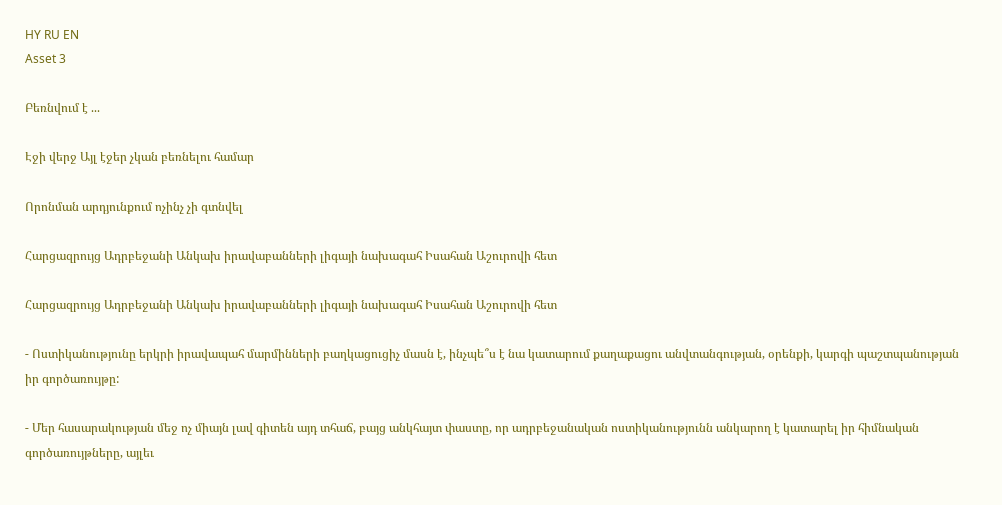HY RU EN
Asset 3

Բեռնվում է ...

Էջի վերջ Այլ էջեր չկան բեռնելու համար

Որոնման արդյունքում ոչինչ չի գտնվել

Հարցազրույց Ադրբեջանի Անկախ իրավաբանների լիգայի նախագահ Իսահան Աշուրովի հետ

Հարցազրույց Ադրբեջանի Անկախ իրավաբանների լիգայի նախագահ Իսահան Աշուրովի հետ

- Ոստիկանությունը երկրի իրավապահ մարմինների բաղկացուցիչ մասն է, ինչպե՞ս է նա կատարում քաղաքացու անվտանգության, օրենքի, կարգի պաշտպանության իր գործառույթը:

- Մեր հասարակության մեջ ոչ միայն լավ գիտեն այդ տհաճ, բայց անկհայտ փաստը, որ ադրբեջանական ոստիկանությունն անկարող է կատարել իր հիմնական գործառույթները, այլեւ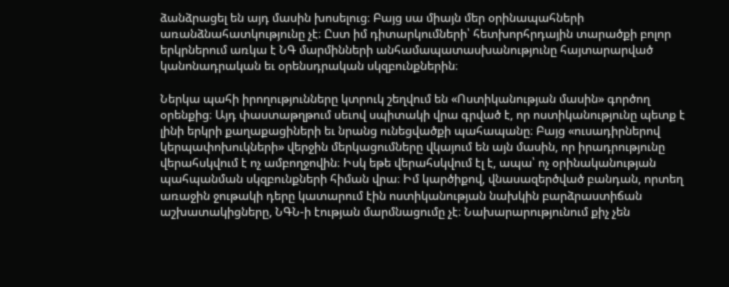ձանձրացել են այդ մասին խոսելուց։ Բայց սա միայն մեր օրինապահների առանձնահատկությունը չէ։ Ըստ իմ դիտարկումների՝ հետխորհրդային տարածքի բոլոր երկրներում առկա է ՆԳ մարմինների անհամապատասխանությունը հայտարարված կանոնադրական եւ օրենսդրական սկզբունքներին։

Ներկա պահի իրողությունները կտրուկ շեղվում են «Ոստիկանության մասին» գործող օրենքից։ Այդ փաստաթղթում սեւով սպիտակի վրա գրված է, որ ոստիկանությունը պետք է լինի երկրի քաղաքացիների եւ նրանց ունեցվածքի պահապանը։ Բայց «ուսադիրներով կերպափոխուկների» վերջին մերկացումները վկայում են այն մասին, որ իրադրությունը վերահսկվում է ոչ ամբողջովին։ Իսկ եթե վերահսկվում էլ է, ապա՝ ոչ օրինականության պահպանման սկզբունքների հիման վրա։ Իմ կարծիքով, վնասազերծված բանդան, որտեղ առաջին ջութակի դերը կատարում էին ոստիկանության նախկին բարձրաստիճան աշխատակիցները, ՆԳՆ-ի էության մարմնացումը չէ։ Նախարարությունում քիչ չեն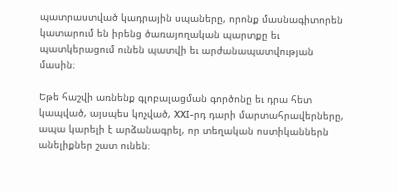պատրաստված կադրային սպաները, որոնք մասնագիտորեն կատարում են իրենց ծառայողական պարտքը եւ պատկերացում ունեն պատվի եւ արժանապատվության մասին։

Եթե հաշվի առնենք գլոբալացման գործոնը եւ դրա հետ կապված, այսպես կոչված, XXI-րդ դարի մարտահրավերները, ապա կարելի է արձանագրել, որ տեղական ոստիկաններն անելիքներ շատ ունեն։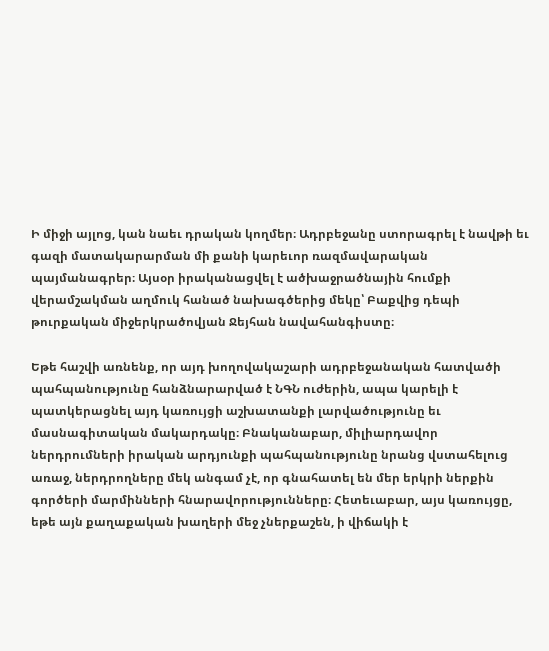Ի միջի այլոց, կան նաեւ դրական կողմեր։ Ադրբեջանը ստորագրել է նավթի եւ գազի մատակարարման մի քանի կարեւոր ռազմավարական պայմանագրեր։ Այսօր իրականացվել է ածխաջրածնային հումքի վերամշակման աղմուկ հանած նախագծերից մեկը՝ Բաքվից դեպի թուրքական միջերկրածովյան Ջեյհան նավահանգիստը։

Եթե հաշվի առնենք, որ այդ խողովակաշարի ադրբեջանական հատվածի պահպանությունը հանձնարարված է ՆԳՆ ուժերին, ապա կարելի է պատկերացնել այդ կառույցի աշխատանքի լարվածությունը եւ մասնագիտական մակարդակը։ Բնականաբար, միլիարդավոր ներդրումների իրական արդյունքի պահպանությունը նրանց վստահելուց առաջ, ներդրողները մեկ անգամ չէ, որ գնահատել են մեր երկրի ներքին գործերի մարմինների հնարավորությունները։ Հետեւաբար, այս կառույցը, եթե այն քաղաքական խաղերի մեջ չներքաշեն, ի վիճակի է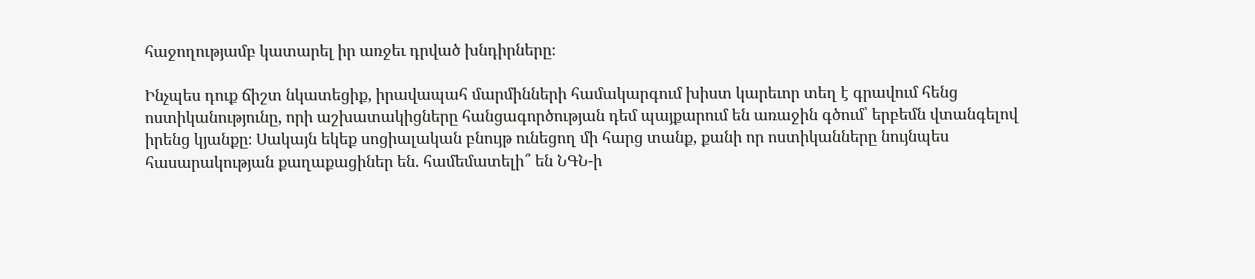հաջողությամբ կատարել իր առջեւ դրված խնդիրները։

Ինչպես դուք ճիշտ նկատեցիք, իրավապահ մարմինների համակարգում խիստ կարեւոր տեղ է գրավում հենց ոստիկանությունը, որի աշխատակիցները հանցագործության դեմ պայքարում են առաջին գծում՝ երբեմն վտանգելով իրենց կյանքը։ Սակայն եկեք սոցիալական բնույթ ունեցող մի հարց տանք, քանի որ ոստիկանները նույնպես հասարակության քաղաքացիներ են. համեմատելի՞ են ՆԳՆ-ի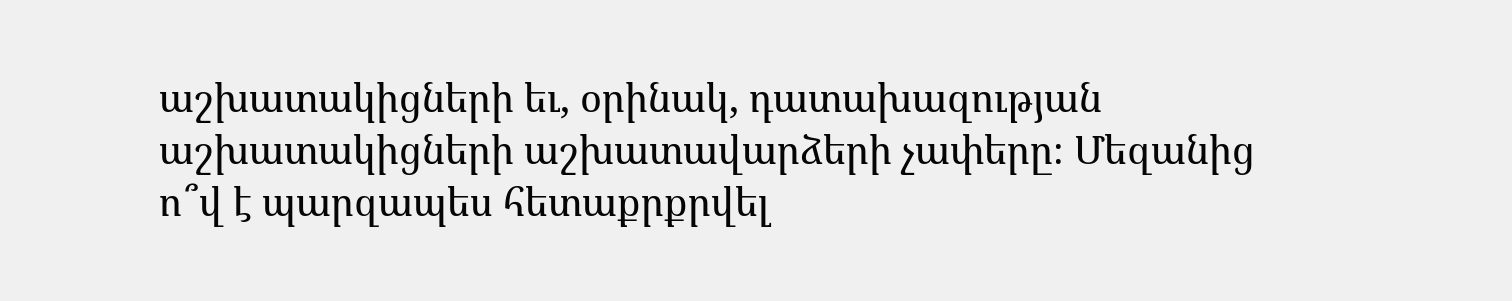աշխատակիցների եւ, օրինակ, դատախազության աշխատակիցների աշխատավարձերի չափերը։ Մեզանից ո՞վ է պարզապես հետաքրքրվել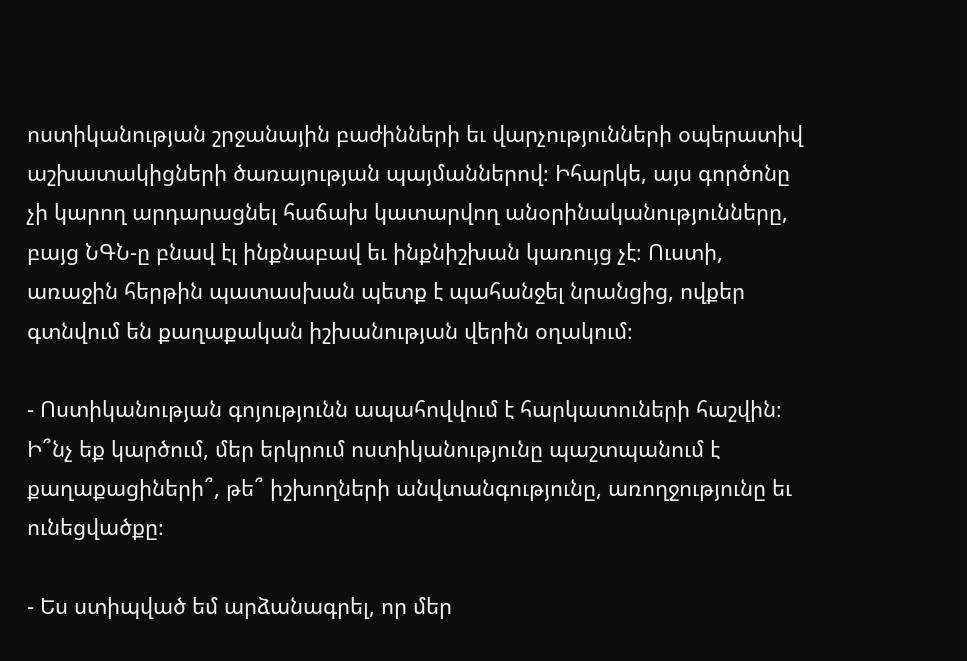ոստիկանության շրջանային բաժինների եւ վարչությունների օպերատիվ աշխատակիցների ծառայության պայմաններով։ Իհարկե, այս գործոնը չի կարող արդարացնել հաճախ կատարվող անօրինականությունները, բայց ՆԳՆ-ը բնավ էլ ինքնաբավ եւ ինքնիշխան կառույց չէ։ Ուստի, առաջին հերթին պատասխան պետք է պահանջել նրանցից, ովքեր գտնվում են քաղաքական իշխանության վերին օղակում։

- Ոստիկանության գոյությունն ապահովվում է հարկատուների հաշվին։ Ի՞նչ եք կարծում, մեր երկրում ոստիկանությունը պաշտպանում է քաղաքացիների՞, թե՞ իշխողների անվտանգությունը, առողջությունը եւ ունեցվածքը։

- Ես ստիպված եմ արձանագրել, որ մեր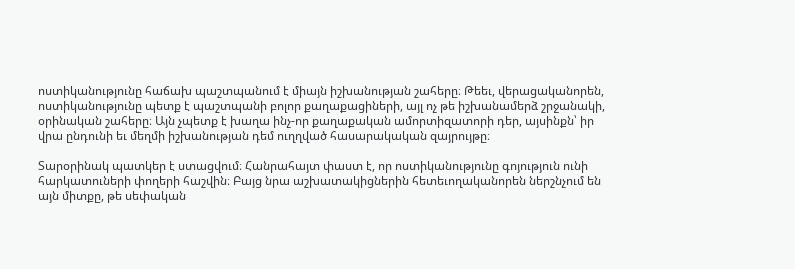ոստիկանությունը հաճախ պաշտպանում է միայն իշխանության շահերը։ Թեեւ, վերացականորեն, ոստիկանությունը պետք է պաշտպանի բոլոր քաղաքացիների, այլ ոչ թե իշխանամերձ շրջանակի, օրինական շահերը։ Այն չպետք է խաղա ինչ-որ քաղաքական ամորտիզատորի դեր, այսինքն՝ իր վրա ընդունի եւ մեղմի իշխանության դեմ ուղղված հասարակական զայրույթը։

Տարօրինակ պատկեր է ստացվում։ Հանրահայտ փաստ է, որ ոստիկանությունը գոյություն ունի հարկատուների փողերի հաշվին։ Բայց նրա աշխատակիցներին հետեւողականորեն ներշնչում են այն միտքը, թե սեփական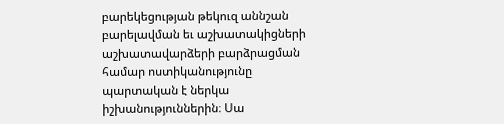բարեկեցության թեկուզ աննշան բարելավման եւ աշխատակիցների աշխատավարձերի բարձրացման համար ոստիկանությունը պարտական է ներկա իշխանություններին։ Սա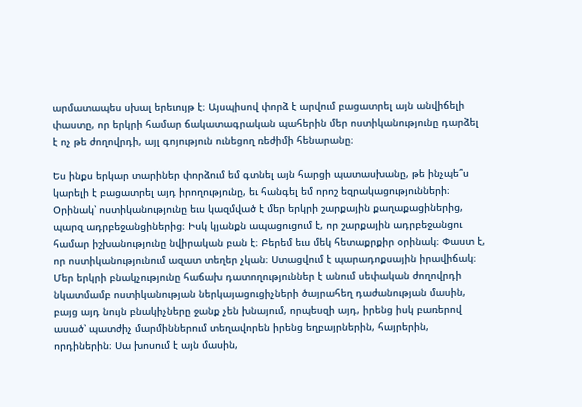արմատապես սխալ երեւույթ է։ Այսպիսով փորձ է արվում բացատրել այն անվիճելի փաստը, որ երկրի համար ճակատագրական պահերին մեր ոստիկանությունը դարձել է ոչ թե ժողովրդի, այլ գոյություն ունեցող ռեժիմի հենարանը։

Ես ինքս երկար տարիներ փորձում եմ գտնել այն հարցի պատասխանը, թե ինչպե՞ս կարելի է բացատրել այդ իրողությունը, եւ հանգել եմ որոշ եզրակացությունների։ Օրինակ՝ ոստիկանությունը եւս կազմված է մեր երկրի շարքային քաղաքացիներից, պարզ ադրբեջանցիներից։ Իսկ կյանքն ապացուցում է, որ շարքային ադրբեջանցու համար իշխանությունը նվիրական բան է։ Բերեմ եւս մեկ հետաքրքիր օրինակ։ Փաստ է, որ ոստիկանությունում ազատ տեղեր չկան։ Ստացվում է պարադոքսային իրավիճակ։ Մեր երկրի բնակչությունը հաճախ դատողություններ է անում սեփական ժողովրդի նկատմամբ ոստիկանության ներկայացուցիչների ծայրահեղ դաժանության մասին, բայց այդ նույն բնակիչները ջանք չեն խնայում, որպեսզի այդ, իրենց իսկ բառերով ասած՝ պատժիչ մարմիններում տեղավորեն իրենց եղբայրներին, հայրերին, որդիներին։ Սա խոսում է այն մասին,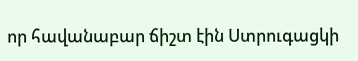որ հավանաբար ճիշտ էին Ստրուգացկի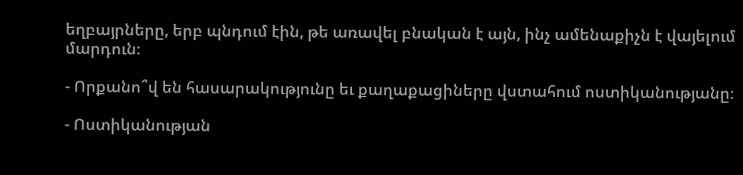եղբայրները, երբ պնդում էին, թե առավել բնական է այն, ինչ ամենաքիչն է վայելում մարդուն։

- Որքանո՞վ են հասարակությունը եւ քաղաքացիները վստահում ոստիկանությանը։

- Ոստիկանության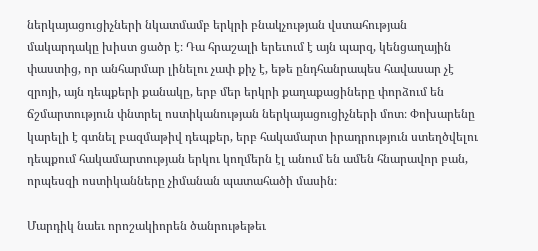ներկայացուցիչների նկատմամբ երկրի բնակչության վստահության մակարդակը խիստ ցածր է։ Դա հրաշալի երեւում է այն պարզ, կենցաղային փաստից, որ անհարմար լինելու չափ քիչ է, եթե ընդհանրապես հավասար չէ զրոյի, այն դեպքերի քանակը, երբ մեր երկրի քաղաքացիները փորձում են ճշմարտություն փնտրել ոստիկանության ներկայացուցիչների մոտ։ Փոխարենը կարելի է գտնել բազմաթիվ դեպքեր, երբ հակամարտ իրադրություն ստեղծվելու դեպքում հակամարտության երկու կողմերն էլ անում են ամեն հնարավոր բան, որպեսզի ոստիկանները չիմանան պատահածի մասին։

Մարդիկ նաեւ որոշակիորեն ծանրութեթեւ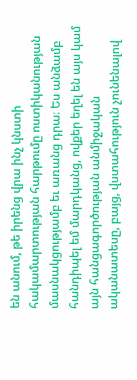են անում, թե իրենց վրա ինչ կնստի հակամարտության հարթումը ոստիկանության մասնակցությամբ եւ առանց դրա։ Ես անձամբ հանդիպել եմ մարդկանց, ովքեր եղել են այս կամ այն հանցագործության անմիջական ականատեսը, բայց, վստահություն չունենալով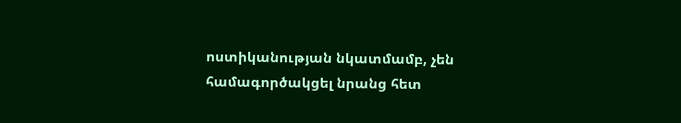ոստիկանության նկատմամբ, չեն համագործակցել նրանց հետ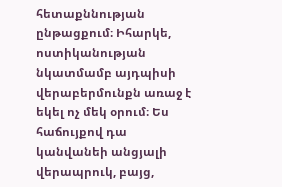հետաքննության ընթացքում։ Իհարկե, ոստիկանության նկատմամբ այդպիսի վերաբերմունքն առաջ է եկել ոչ մեկ օրում։ Ես հաճույքով դա կանվանեի անցյալի վերապրուկ, բայց,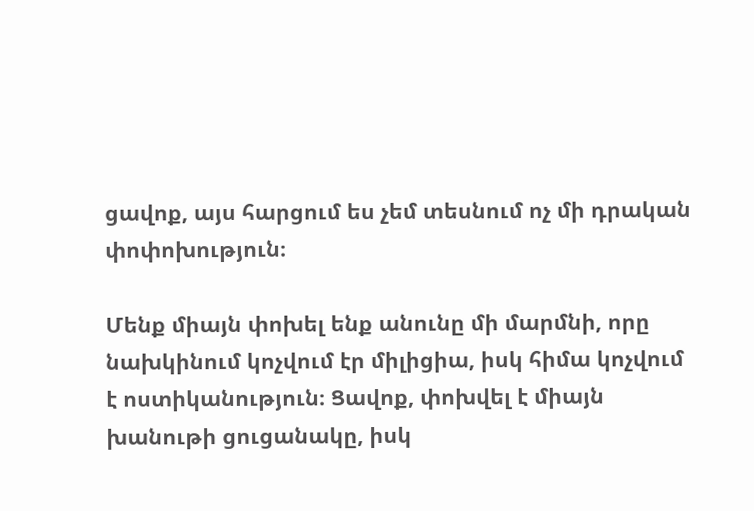ցավոք, այս հարցում ես չեմ տեսնում ոչ մի դրական փոփոխություն։

Մենք միայն փոխել ենք անունը մի մարմնի, որը նախկինում կոչվում էր միլիցիա, իսկ հիմա կոչվում է ոստիկանություն։ Ցավոք, փոխվել է միայն խանութի ցուցանակը, իսկ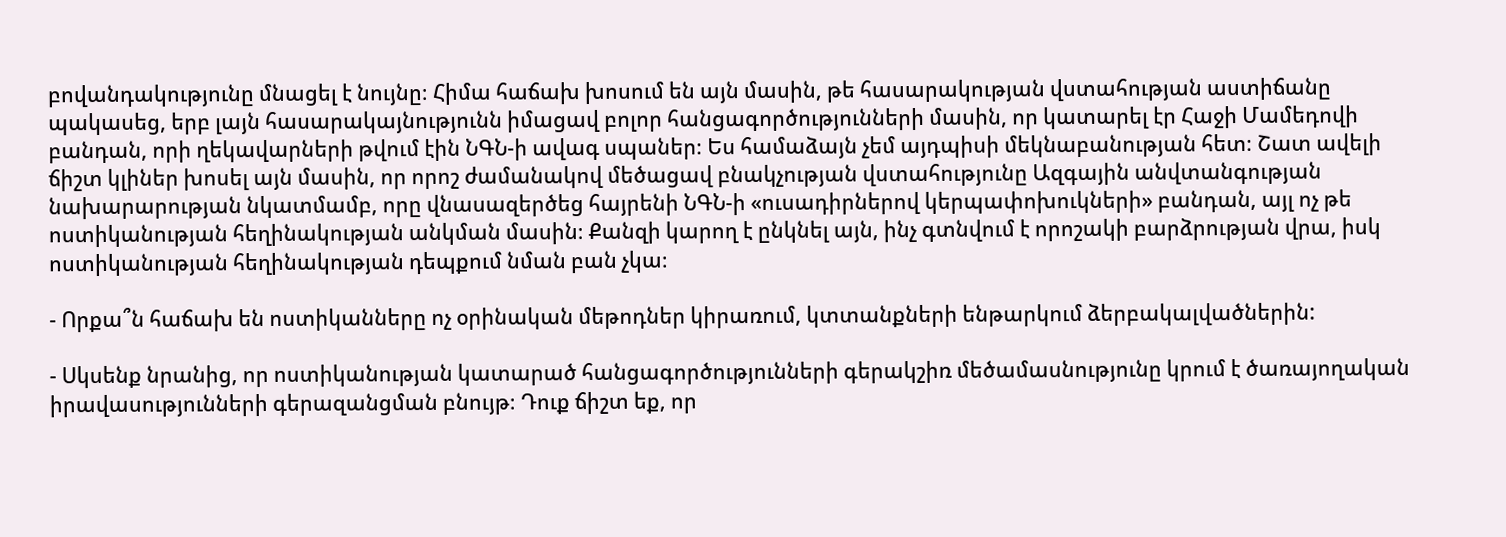բովանդակությունը մնացել է նույնը։ Հիմա հաճախ խոսում են այն մասին, թե հասարակության վստահության աստիճանը պակասեց, երբ լայն հասարակայնությունն իմացավ բոլոր հանցագործությունների մասին, որ կատարել էր Հաջի Մամեդովի բանդան, որի ղեկավարների թվում էին ՆԳՆ-ի ավագ սպաներ։ Ես համաձայն չեմ այդպիսի մեկնաբանության հետ։ Շատ ավելի ճիշտ կլիներ խոսել այն մասին, որ որոշ ժամանակով մեծացավ բնակչության վստահությունը Ազգային անվտանգության նախարարության նկատմամբ, որը վնասազերծեց հայրենի ՆԳՆ-ի «ուսադիրներով կերպափոխուկների» բանդան, այլ ոչ թե ոստիկանության հեղինակության անկման մասին։ Քանզի կարող է ընկնել այն, ինչ գտնվում է որոշակի բարձրության վրա, իսկ ոստիկանության հեղինակության դեպքում նման բան չկա։

- Որքա՞ն հաճախ են ոստիկանները ոչ օրինական մեթոդներ կիրառում, կտտանքների ենթարկում ձերբակալվածներին:

- Սկսենք նրանից, որ ոստիկանության կատարած հանցագործությունների գերակշիռ մեծամասնությունը կրում է ծառայողական իրավասությունների գերազանցման բնույթ։ Դուք ճիշտ եք, որ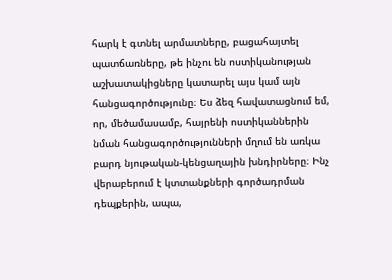հարկ է գտնել արմատները, բացահայտել պատճառները, թե ինչու են ոստիկանության աշխատակիցները կատարել այս կամ այն հանցագործությունը։ Ես ձեզ հավատացնում եմ, որ, մեծամասամբ, հայրենի ոստիկաններին նման հանցագործությունների մղում են առկա բարդ նյութական-կենցաղային խնդիրները։ Ինչ վերաբերում է կտտանքների գործադրման դեպքերին, ապա,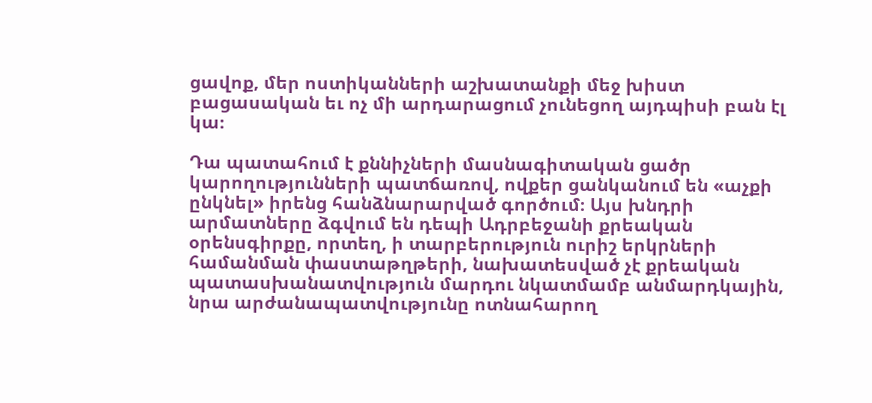ցավոք, մեր ոստիկանների աշխատանքի մեջ խիստ բացասական եւ ոչ մի արդարացում չունեցող այդպիսի բան էլ կա։

Դա պատահում է քննիչների մասնագիտական ցածր կարողությունների պատճառով, ովքեր ցանկանում են «աչքի ընկնել» իրենց հանձնարարված գործում։ Այս խնդրի արմատները ձգվում են դեպի Ադրբեջանի քրեական օրենսգիրքը, որտեղ, ի տարբերություն ուրիշ երկրների համանման փաստաթղթերի, նախատեսված չէ քրեական պատասխանատվություն մարդու նկատմամբ անմարդկային, նրա արժանապատվությունը ոտնահարող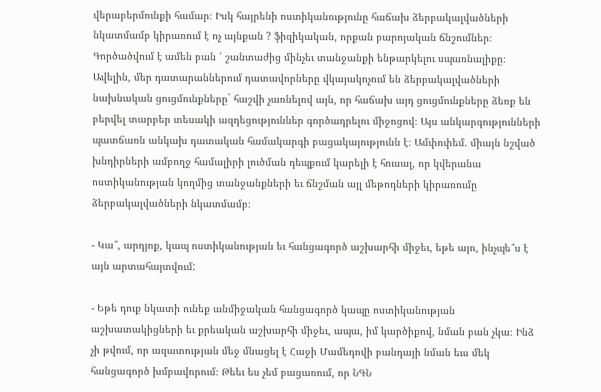վերաբերմունքի համար։ Իսկ հայրենի ոստիկանությունը հաճախ ձերբակալվածների նկատմամբ կիրառում է ոչ այնքան ? ֆիզիկական, որքան բարոյական ճնշումներ։ Գործածվում է ամեն բան ՝ շանտաժից մինչեւ տանջանքի ենթարկելու սպառնալիքը։ Ավելին, մեր դատարաններում դատավորները վկայակոչում են ձերբակալվածների նախնական ցուցմունքները` հաշվի չառնելով այն, որ հաճախ այդ ցուցմունքները ձեռք են բերվել տարբեր տեսակի ազդեցություններ գործադրելու միջոցով։ Այս անկարգությունների պատճառն անկախ դատական համակարգի բացակայությունն է։ Ամփոփեմ. միայն նշված խնդիրների ամբողջ համալիրի լուծման դեպքում կարելի է հուսալ, որ կվերանա ոստիկանության կողմից տանջանքների եւ ճնշման այլ մեթոդների կիրառումը ձերբակալվածների նկատմամբ։

- Կա՞, արդյոք, կապ ոստիկանության եւ հանցագործ աշխարհի միջեւ, եթե այո, ինչպե՞ս է այն արտահայտվում:

- Եթե դուք նկատի ունեք անմիջական հանցագործ կապը ոստիկանության աշխատակիցների եւ քրեական աշխարհի միջեւ, ապա, իմ կարծիքով, նման բան չկա։ Ինձ չի թվում, որ ազատության մեջ մնացել է Հաջի Մամեդովի բանդայի նման եւս մեկ հանցագործ խմբավորում։ Թեեւ ես չեմ բացառում, որ ՆԳՆ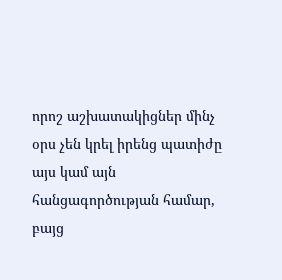որոշ աշխատակիցներ մինչ օրս չեն կրել իրենց պատիժը այս կամ այն հանցագործության համար, բայց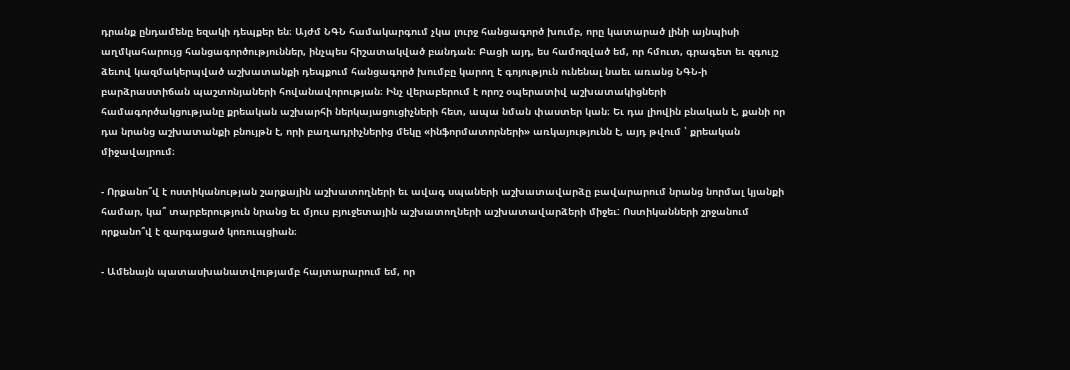դրանք ընդամենը եզակի դեպքեր են։ Այժմ ՆԳՆ համակարգում չկա լուրջ հանցագործ խումբ, որը կատարած լինի այնպիսի աղմկահարույց հանցագործություններ, ինչպես հիշատակված բանդան։ Բացի այդ, ես համոզված եմ, որ հմուտ, գրագետ եւ զգույշ ձեւով կազմակերպված աշխատանքի դեպքում հանցագործ խումբը կարող է գոյություն ունենալ նաեւ առանց ՆԳՆ-ի բարձրաստիճան պաշտոնյաների հովանավորության։ Ինչ վերաբերում է որոշ օպերատիվ աշխատակիցների համագործակցությանը քրեական աշխարհի ներկայացուցիչների հետ, ապա նման փաստեր կան։ Եւ դա լիովին բնական է, քանի որ դա նրանց աշխատանքի բնույթն է, որի բաղադրիչներից մեկը «ինֆորմատորների» առկայությունն է, այդ թվում ՝ քրեական միջավայրում։

- Որքանո՞վ է ոստիկանության շարքային աշխատողների եւ ավագ սպաների աշխատավարձը բավարարում նրանց նորմալ կյանքի համար, կա՞ տարբերություն նրանց եւ մյուս բյուջետային աշխատողների աշխատավարձերի միջեւ: Ոստիկանների շրջանում որքանո՞վ է զարգացած կոռուպցիան։

- Ամենայն պատասխանատվությամբ հայտարարում եմ, որ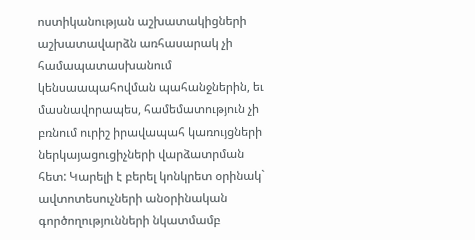ոստիկանության աշխատակիցների աշխատավարձն առհասարակ չի համապատասխանում կենսաապահովման պահանջներին, եւ մասնավորապես, համեմատություն չի բռնում ուրիշ իրավապահ կառույցների ներկայացուցիչների վարձատրման հետ: Կարելի է բերել կոնկրետ օրինակ` ավտոտեսուչների անօրինական գործողությունների նկատմամբ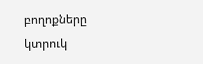բողոքները կտրուկ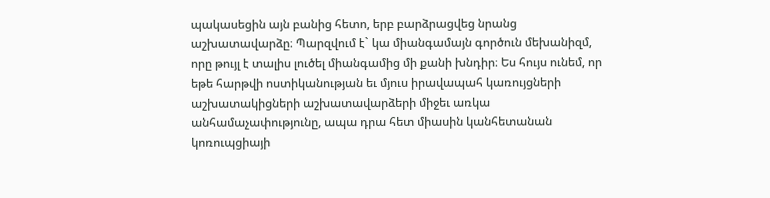պակասեցին այն բանից հետո, երբ բարձրացվեց նրանց աշխատավարձը։ Պարզվում է` կա միանգամայն գործուն մեխանիզմ, որը թույլ է տալիս լուծել միանգամից մի քանի խնդիր։ Ես հույս ունեմ, որ եթե հարթվի ոստիկանության եւ մյուս իրավապահ կառույցների աշխատակիցների աշխատավարձերի միջեւ առկա անհամաչափությունը, ապա դրա հետ միասին կանհետանան կոռուպցիայի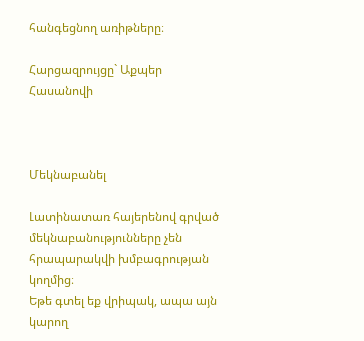հանգեցնող առիթները։

Հարցազրույցը` Աքպեր Հասանովի



Մեկնաբանել

Լատինատառ հայերենով գրված մեկնաբանությունները չեն հրապարակվի խմբագրության կողմից։
Եթե գտել եք վրիպակ, ապա այն կարող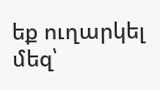եք ուղարկել մեզ՝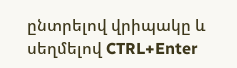ընտրելով վրիպակը և սեղմելով CTRL+Enter